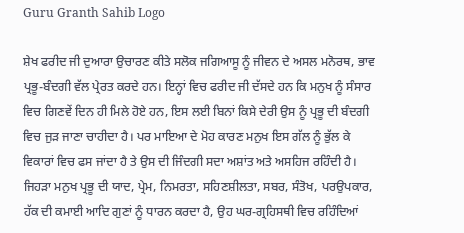Guru Granth Sahib Logo

ਸ਼ੇਖ ਫਰੀਦ ਜੀ ਦੁਆਰਾ ਉਚਾਰਣ ਕੀਤੇ ਸਲੋਕ ਜਗਿਆਸੂ ਨੂੰ ਜੀਵਨ ਦੇ ਅਸਲ ਮਨੋਰਥ, ਭਾਵ ਪ੍ਰਭੂ-ਬੰਦਗੀ ਵੱਲ ਪ੍ਰੇਰਤ ਕਰਦੇ ਹਨ। ਇਨ੍ਹਾਂ ਵਿਚ ਫਰੀਦ ਜੀ ਦੱਸਦੇ ਹਨ ਕਿ ਮਨੁਖ ਨੂੰ ਸੰਸਾਰ ਵਿਚ ਗਿਣਵੇਂ ਦਿਨ ਹੀ ਮਿਲੇ ਹੋਏ ਹਨ, ਇਸ ਲਈ ਬਿਨਾਂ ਕਿਸੇ ਦੇਰੀ ਉਸ ਨੂੰ ਪ੍ਰਭੂ ਦੀ ਬੰਦਗੀ ਵਿਚ ਜੁੜ ਜਾਣਾ ਚਾਹੀਦਾ ਹੈ। ਪਰ ਮਾਇਆ ਦੇ ਮੋਹ ਕਾਰਣ ਮਨੁਖ ਇਸ ਗੱਲ ਨੂੰ ਭੁੱਲ ਕੇ ਵਿਕਾਰਾਂ ਵਿਚ ਫਸ ਜਾਂਦਾ ਹੈ ਤੇ ਉਸ ਦੀ ਜਿੰਦਗੀ ਸਦਾ ਅਸ਼ਾਂਤ ਅਤੇ ਅਸਹਿਜ ਰਹਿੰਦੀ ਹੈ। ਜਿਹੜਾ ਮਨੁਖ ਪ੍ਰਭੂ ਦੀ ਯਾਦ, ਪ੍ਰੇਮ, ਨਿਮਰਤਾ, ਸਹਿਣਸ਼ੀਲਤਾ, ਸਬਰ, ਸੰਤੋਖ, ਪਰਉਪਕਾਰ, ਹੱਕ ਦੀ ਕਮਾਈ ਆਦਿ ਗੁਣਾਂ ਨੂੰ ਧਾਰਨ ਕਰਦਾ ਹੈ, ਉਹ ਘਰ-ਗ੍ਰਹਿਸਥੀ ਵਿਚ ਰਹਿੰਦਿਆਂ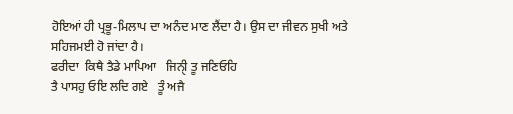ਹੋਇਆਂ ਹੀ ਪ੍ਰਭੂ-ਮਿਲਾਪ ਦਾ ਅਨੰਦ ਮਾਣ ਲੈਂਦਾ ਹੈ। ਉਸ ਦਾ ਜੀਵਨ ਸੁਖੀ ਅਤੇ ਸਹਿਜਮਈ ਹੋ ਜਾਂਦਾ ਹੈ।
ਫਰੀਦਾ  ਕਿਥੈ ਤੈਡੇ ਮਾਪਿਆ   ਜਿਨੑੀ ਤੂ ਜਣਿਓਹਿ
ਤੈ ਪਾਸਹੁ ਓਇ ਲਦਿ ਗਏ   ਤੂੰ ਅਜੈ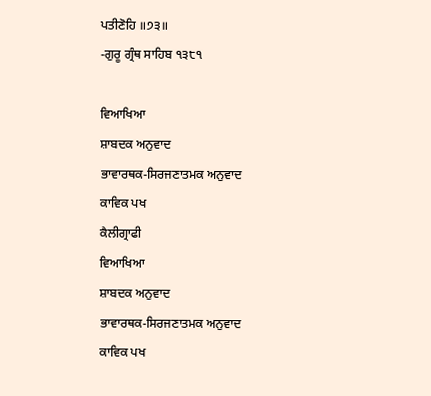ਪਤੀਣੋਹਿ ॥੭੩॥
-ਗੁਰੂ ਗ੍ਰੰਥ ਸਾਹਿਬ ੧੩੮੧

ਵਿਆਖਿਆ
ਸ਼ਾਬਦਕ ਅਨੁਵਾਦ
ਭਾਵਾਰਥਕ-ਸਿਰਜਣਾਤਮਕ ਅਨੁਵਾਦ
ਕਾਵਿਕ ਪਖ
ਕੈਲੀਗ੍ਰਾਫੀ
ਵਿਆਖਿਆ
ਸ਼ਾਬਦਕ ਅਨੁਵਾਦ
ਭਾਵਾਰਥਕ-ਸਿਰਜਣਾਤਮਕ ਅਨੁਵਾਦ
ਕਾਵਿਕ ਪਖ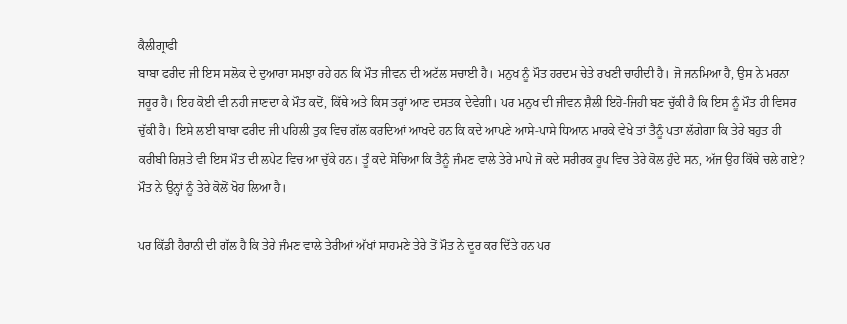ਕੈਲੀਗ੍ਰਾਫੀ
ਬਾਬਾ ਫਰੀਦ ਜੀ ਇਸ ਸਲੋਕ ਦੇ ਦੁਆਰਾ ਸਮਝਾ ਰਹੇ ਹਨ ਕਿ ਮੌਤ ਜੀਵਨ ਦੀ ਅਟੱਲ ਸਚਾਈ ਹੈ। ਮਨੁਖ ਨੂੰ ਮੌਤ ਹਰਦਮ ਚੇਤੇ ਰਖਣੀ ਚਾਹੀਦੀ ਹੈ। ਜੋ ਜਨਮਿਆ ਹੈ, ਉਸ ਨੇ ਮਰਨਾ ਜਰੂਰ ਹੈ। ਇਹ ਕੋਈ ਵੀ ਨਹੀ ਜਾਣਦਾ ਕੇ ਮੌਤ ਕਦੋਂ, ਕਿੱਥੇ ਅਤੇ ਕਿਸ ਤਰ੍ਹਾਂ ਆਣ ਦਸਤਕ ਦੇਵੇਗੀ। ਪਰ ਮਨੁਖ ਦੀ ਜੀਵਨ ਸ਼ੈਲੀ ਇਹੋ-ਜਿਹੀ ਬਣ ਚੁੱਕੀ ਹੈ ਕਿ ਇਸ ਨੂੰ ਮੌਤ ਹੀ ਵਿਸਰ ਚੁੱਕੀ ਹੈ। ਇਸੇ ਲਈ ਬਾਬਾ ਫਰੀਦ ਜੀ ਪਹਿਲੀ ਤੁਕ ਵਿਚ ਗੱਲ ਕਰਦਿਆਂ ਆਖਦੇ ਹਨ ਕਿ ਕਦੇ ਆਪਣੇ ਆਸੇ-ਪਾਸੇ ਧਿਆਨ ਮਾਰਕੇ ਵੇਖੇ ਤਾਂ ਤੈਨੂੰ ਪਤਾ ਲੱਗੇਗਾ ਕਿ ਤੇਰੇ ਬਹੁਤ ਹੀ ਕਰੀਬੀ ਰਿਸ਼ਤੇ ਵੀ ਇਸ ਮੌਤ ਦੀ ਲਪੇਟ ਵਿਚ ਆ ਚੁੱਕੇ ਹਨ। ਤੂੰ ਕਦੇ ਸੋਚਿਆ ਕਿ ਤੈਨੂੰ ਜੰਮਣ ਵਾਲੇ ਤੇਰੇ ਮਾਪੇ ਜੋ ਕਦੇ ਸਰੀਰਕ ਰੂਪ ਵਿਚ ਤੇਰੇ ਕੋਲ ਹੁੰਦੇ ਸਨ, ਅੱਜ ਉਹ ਕਿੱਥੇ ਚਲੇ ਗਏ? ਮੌਤ ਨੇ ਉਨ੍ਹਾਂ ਨੂੰ ਤੇਰੇ ਕੋਲੋਂ ਖੋਹ ਲਿਆ ਹੈ।

ਪਰ ਕਿੱਡੀ ਹੈਰਾਨੀ ਦੀ ਗੱਲ ਹੈ ਕਿ ਤੇਰੇ ਜੰਮਣ ਵਾਲੇ ਤੇਰੀਆਂ ਅੱਖਾਂ ਸਾਹਮਣੇ ਤੇਰੇ ਤੋਂ ਮੌਤ ਨੇ ਦੂਰ ਕਰ ਦਿੱਤੇ ਹਨ ਪਰ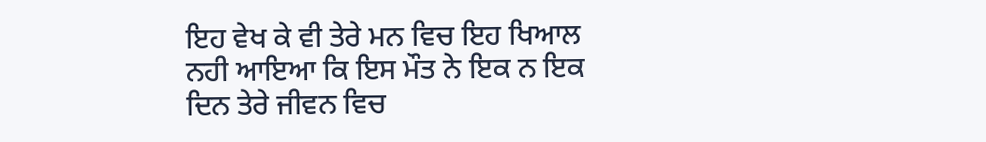ਇਹ ਵੇਖ ਕੇ ਵੀ ਤੇਰੇ ਮਨ ਵਿਚ ਇਹ ਖਿਆਲ ਨਹੀ ਆਇਆ ਕਿ ਇਸ ਮੌਤ ਨੇ ਇਕ ਨ ਇਕ ਦਿਨ ਤੇਰੇ ਜੀਵਨ ਵਿਚ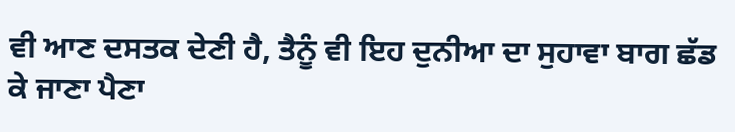ਵੀ ਆਣ ਦਸਤਕ ਦੇਣੀ ਹੈ, ਤੈਨੂੰ ਵੀ ਇਹ ਦੁਨੀਆ ਦਾ ਸੁਹਾਵਾ ਬਾਗ ਛੱਡ ਕੇ ਜਾਣਾ ਪੈਣਾ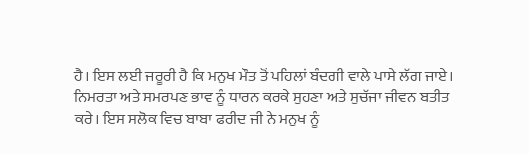ਹੈ। ਇਸ ਲਈ ਜਰੂਰੀ ਹੈ ਕਿ ਮਨੁਖ ਮੌਤ ਤੋਂ ਪਹਿਲਾਂ ਬੰਦਗੀ ਵਾਲੇ ਪਾਸੇ ਲੱਗ ਜਾਏ। ਨਿਮਰਤਾ ਅਤੇ ਸਮਰਪਣ ਭਾਵ ਨੂੰ ਧਾਰਨ ਕਰਕੇ ਸੁਹਣਾ ਅਤੇ ਸੁਚੱਜਾ ਜੀਵਨ ਬਤੀਤ ਕਰੇ। ਇਸ ਸਲੋਕ ਵਿਚ ਬਾਬਾ ਫਰੀਦ ਜੀ ਨੇ ਮਨੁਖ ਨੂੰ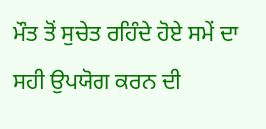ਮੌਤ ਤੋਂ ਸੁਚੇਤ ਰਹਿੰਦੇ ਹੋਏ ਸਮੇਂ ਦਾ ਸਹੀ ਉਪਯੋਗ ਕਰਨ ਦੀ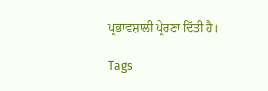ਪ੍ਰਭਾਵਸ਼ਾਲੀ ਪ੍ਰੇਰਣਾ ਦਿੱਤੀ ਹੈ।

Tags